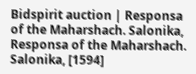Bidspirit auction | Responsa of the Maharshach. Salonika,
Responsa of the Maharshach. Salonika, [1594]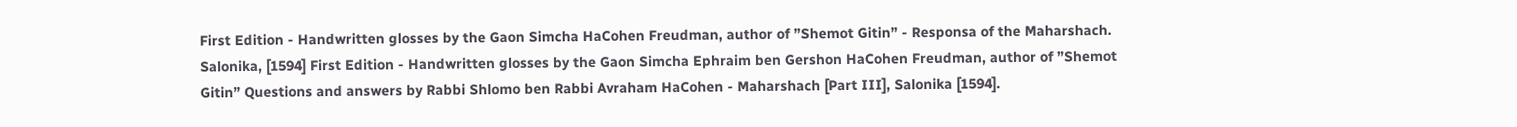First Edition - Handwritten glosses by the Gaon Simcha HaCohen Freudman, author of ”Shemot Gitin” - Responsa of the Maharshach. Salonika, [1594] First Edition - Handwritten glosses by the Gaon Simcha Ephraim ben Gershon HaCohen Freudman, author of ”Shemot Gitin” Questions and answers by Rabbi Shlomo ben Rabbi Avraham HaCohen - Maharshach [Part III], Salonika [1594].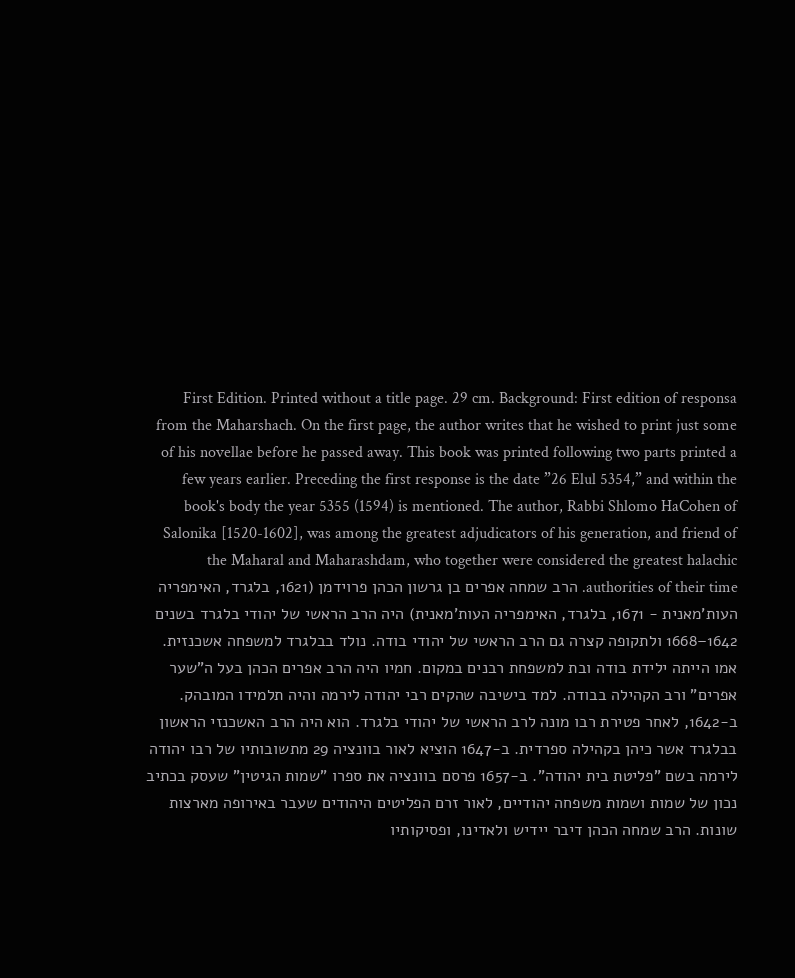First Edition. Printed without a title page. 29 cm. Background: First edition of responsa from the Maharshach. On the first page, the author writes that he wished to print just some of his novellae before he passed away. This book was printed following two parts printed a few years earlier. Preceding the first response is the date ”26 Elul 5354,” and within the book's body the year 5355 (1594) is mentioned. The author, Rabbi Shlomo HaCohen of Salonika [1520-1602], was among the greatest adjudicators of his generation, and friend of the Maharal and Maharashdam, who together were considered the greatest halachic authorities of their time. הרב שמחה אפרים בן גרשון הכהן פרוידמן (1621, בלגרד, האימפריה העות'מאנית - 1671, בלגרד, האימפריה העות'מאנית) היה הרב הראשי של יהודי בלגרד בשנים 1642–1668 ולתקופה קצרה גם הרב הראשי של יהודי בודה. נולד בבלגרד למשפחה אשכנזית. אמו הייתה ילידת בודה ובת למשפחת רבנים במקום. חמיו היה הרב אפרים הכהן בעל ה”שער אפרים” ורב הקהילה בבודה. למד בישיבה שהקים רבי יהודה לירמה והיה תלמידו המובהק. ב-1642, לאחר פטירת רבו מונה לרב הראשי של יהודי בלגרד. הוא היה הרב האשכנזי הראשון בבלגרד אשר כיהן בקהילה ספרדית. ב-1647 הוציא לאור בוונציה 29 מתשובותיו של רבו יהודה לירמה בשם ”פליטת בית יהודה”. ב-1657 פרסם בוונציה את ספרו ”שמות הגיטין” שעסק בכתיב נכון של שמות ושמות משפחה יהודיים, לאור זרם הפליטים היהודים שעבר באירופה מארצות שונות. הרב שמחה הכהן דיבר יידיש ולאדינו, ופסיקותיו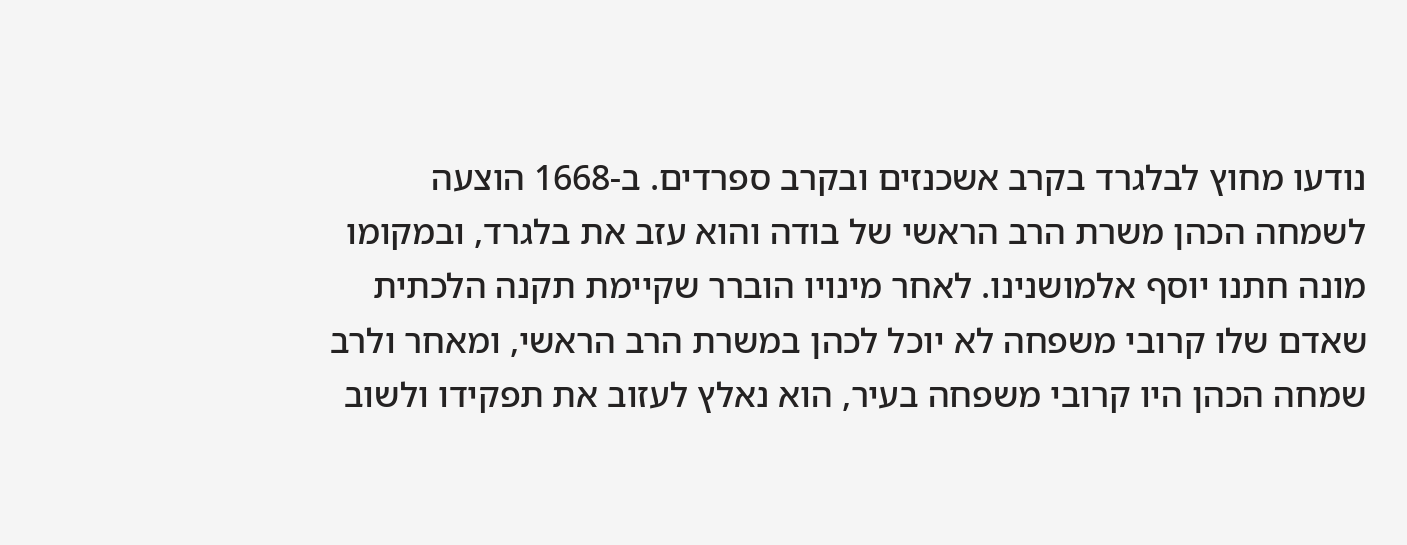נודעו מחוץ לבלגרד בקרב אשכנזים ובקרב ספרדים. ב-1668 הוצעה לשמחה הכהן משרת הרב הראשי של בודה והוא עזב את בלגרד, ובמקומו מונה חתנו יוסף אלמושנינו. לאחר מינויו הוברר שקיימת תקנה הלכתית שאדם שלו קרובי משפחה לא יוכל לכהן במשרת הרב הראשי, ומאחר ולרב שמחה הכהן היו קרובי משפחה בעיר, הוא נאלץ לעזוב את תפקידו ולשוב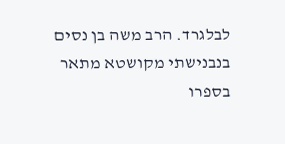לבלגרד. הרב משה בן נסים בנבנישתי מקושטא מתאר בספרו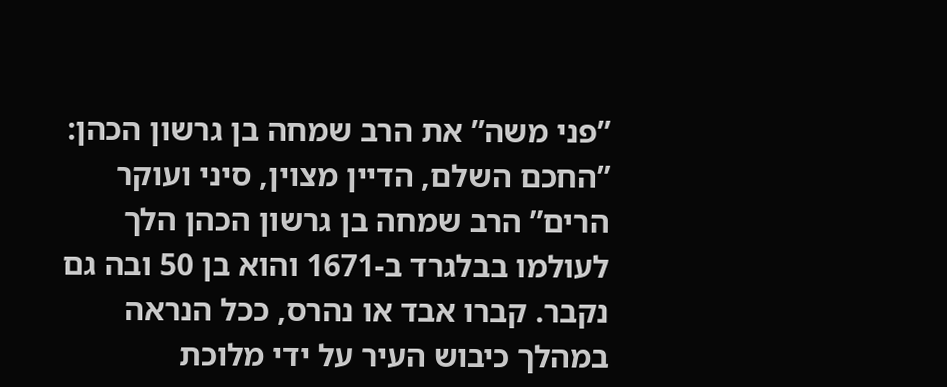”פני משה” את הרב שמחה בן גרשון הכהן: ”החכם השלם, הדיין מצוין, סיני ועוקר הרים” הרב שמחה בן גרשון הכהן הלך לעולמו בבלגרד ב-1671 והוא בן 50 ובה גם נקבר. קברו אבד או נהרס, ככל הנראה במהלך כיבוש העיר על ידי מלוכת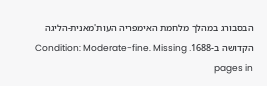הבסבורג במהלך מלחמת האימפריה העות'מאנית-הליגה הקדושה ב-1688. Condition: Moderate-fine. Missing pages in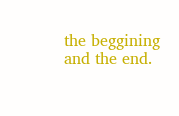the beggining and the end.